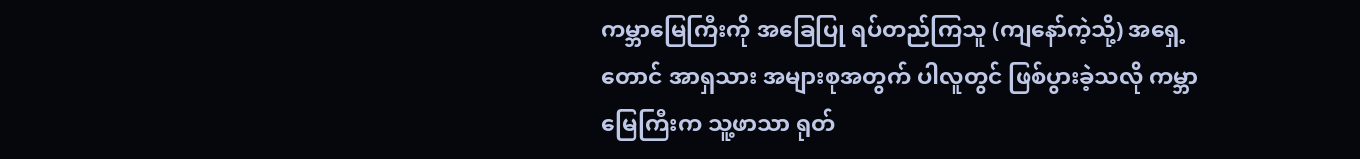ကမ္ဘာမြေကြီးကို အခြေပြု ရပ်တည်ကြသူ (ကျနော်ကဲ့သို့) အရှေ့တောင် အာရှသား အများစုအတွက် ပါလူတွင် ဖြစ်ပွားခဲ့သလို ကမ္ဘာမြေကြီးက သူ့ဖာသာ ရုတ်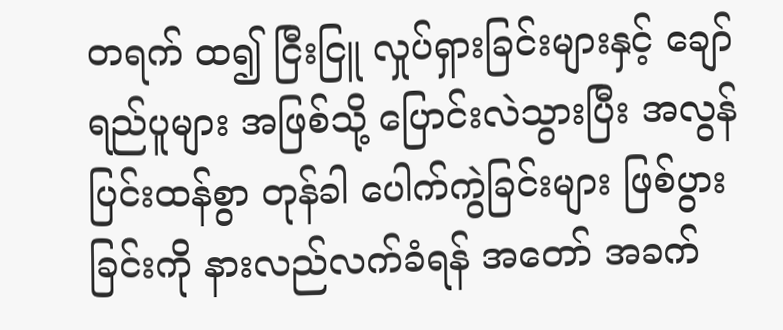တရက် ထ၍ ငြီးငြူ လှုပ်ရှားခြင်းများနှင့် ချော်ရည်ပူများ အဖြစ်သို့ ပြောင်းလဲသွားပြီး အလွန် ပြင်းထန်စွာ တုန်ခါ ပေါက်ကွဲခြင်းများ ဖြစ်ပွားခြင်းကို နားလည်လက်ခံရန် အတော် အခက်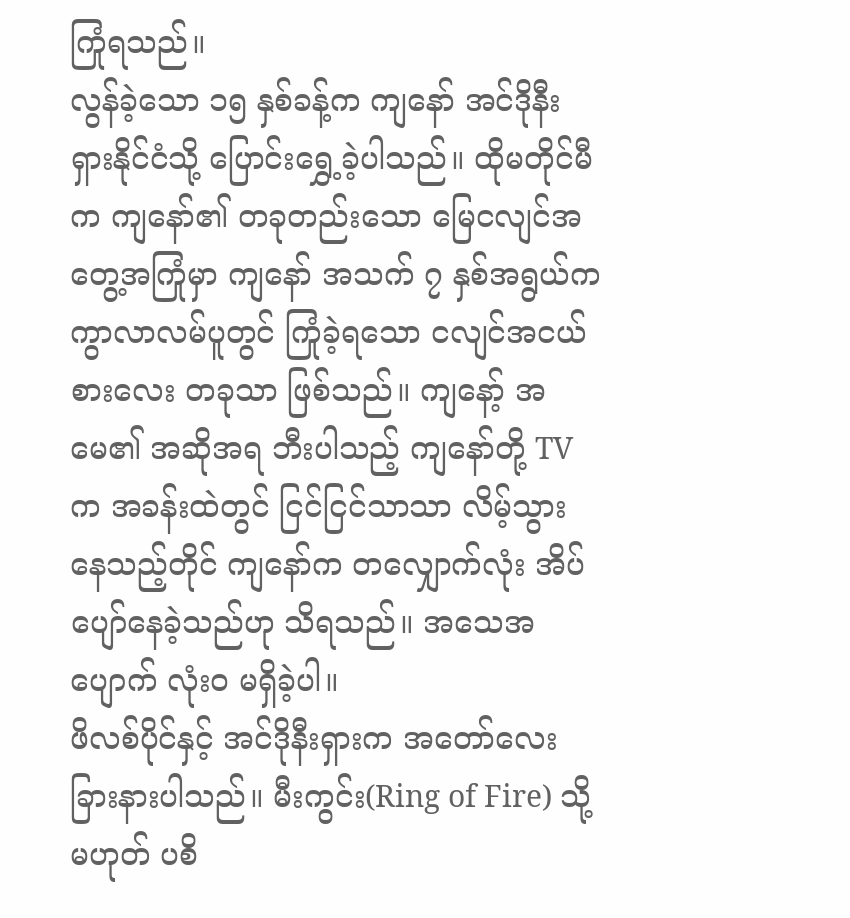ကြုံရသည်။
လွန်ခဲ့သော ၁၅ နှစ်ခန့်က ကျနော် အင်ဒိုနီးရှားနိုင်ငံသို့ ပြောင်းရွှေ့ခဲ့ပါသည်။ ထိုမတိုင်မီက ကျနော်၏ တခုတည်းသော မြေငလျင်အတွေ့အကြုံမှာ ကျနော် အသက် ၇ နှစ်အရွယ်က ကွာလာလမ်ပူတွင် ကြုံခဲ့ရသော ငလျင်အငယ်စားလေး တခုသာ ဖြစ်သည်။ ကျနော့် အမေ၏ အဆိုအရ ဘီးပါသည့် ကျနော်တို့ TV က အခန်းထဲတွင် ငြင်ငြင်သာသာ လိမ့်သွားနေသည့်တိုင် ကျနော်က တလျှောက်လုံး အိပ်ပျော်နေခဲ့သည်ဟု သိရသည်။ အသေအပျောက် လုံးဝ မရှိခဲ့ပါ။
ဖိလစ်ပိုင်နှင့် အင်ဒိုနီးရှားက အတော်လေးခြားနားပါသည်။ မီးကွင်း(Ring of Fire) သို့မဟုတ် ပစိ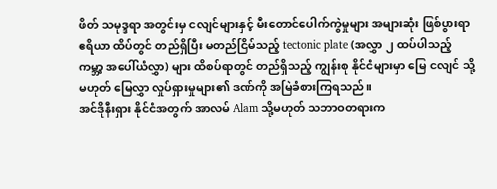ဖိတ် သမုဒ္ဒရာ အတွင်းမှ ငလျင်များနှင့် မီးတောင်ပေါက်ကွဲမှုများ အများဆုံး ဖြစ်ပွားရာ ဧရိယာ ထိပ်တွင် တည်ရှိပြီး မတည်ငြိမ်သည့် tectonic plate (အလွှာ ၂ ထပ်ပါသည့် ကမ္ဘာ့ အပေါ်ယံလွှာ) များ ထိစပ်ရာတွင် တည်ရှိသည့် ကျွန်းစု နိုင်ငံများမှာ မြေ ငလျင် သို့မဟုတ် မြေလွှာ လှုပ်ရှားမှုများ၏ ဒဏ်ကို အမြဲခံစားကြရသည်။
အင်ဒိုနီးရှား နိုင်ငံအတွက် အာလမ် Alam သို့မဟုတ် သဘာဝတရားက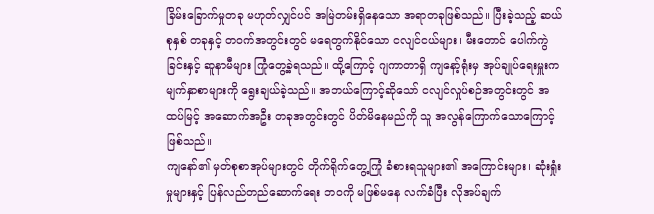ခြိမ်းခြောက်မှုတခု မဟုတ်လျှင်ပင် အမြဲတမ်းရှိနေသော အရာတခုဖြစ်သည်။ ပြီးခဲ့သည့် ဆယ်စုနှစ် တခုနှင့် တဝက်အတွင်းတွင် မရေတွက်နိုင်သော ငလျင်ငယ်များ၊ မီးတောင် ပေါက်ကွဲခြင်းနှင့် ဆူနာမီများ ကြုံတွေ့ခဲ့ရသည်။ ထို့ကြောင့် ဂျကာတာရှိ ကျနော့်ရုံးမှ အုပ်ချုပ်ရေးမှူးက မျက်နှာစာများကို ရွေးချယ်ခဲ့သည်။ အဘယ်ကြောင့်ဆိုသော် ငလျင်လှုပ်စဉ်အတွင်းတွင် အထပ်မြင့် အဆောက်အဦး တခုအတွင်းတွင် ပိတ်မိနေမည်ကို သူ အလွန်ကြောက်သောကြောင့် ဖြစ်သည်။
ကျနော်၏ မှတ်စုစာအုပ်များတွင် တိုက်ရိုက်တွေ့ကြုံ ခံစားရသူများ၏ အကြောင်းများ၊ ဆုံးရှုံးမှုများနှင့် ပြန်လည်တည်ဆောက်ရေး ဘဝကို မဖြစ်မနေ လက်ခံပြီး လိုအပ်ချက်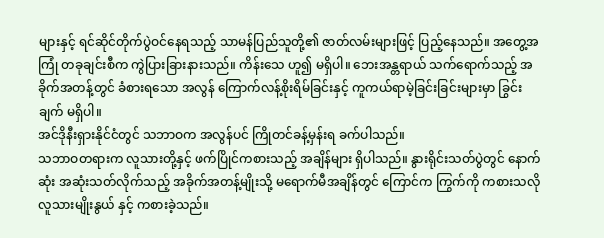များနှင့် ရင်ဆိုင်တိုက်ပွဲဝင်နေရသည့် သာမန်ပြည်သူတို့၏ ဇာတ်လမ်းများဖြင့် ပြည့်နေသည်။ အတွေ့အကြုံ တခုချင်းစီက ကွဲပြားခြားနားသည်။ ကိန်းသေ ဟူ၍ မရှိပါ။ ဘေးအန္တရာယ် သက်ရောက်သည့် အခိုက်အတန့်တွင် ခံစားရသော အလွန် ကြောက်လန့်စိုးရိမ်ခြင်းနှင့် ကူကယ်ရာမဲ့ခြင်းခြင်းများမှာ ခြွင်းချက် မရှိပါ။
အင်ဒိုနီးရှားနိုင်ငံတွင် သဘာဝက အလွန်ပင် ကြိုတင်ခန့်မှန်းရ ခက်ပါသည်။
သဘာဝတရားက လူသားတို့နှင့် ဖက်ပြိုင်ကစားသည့် အချိန်များ ရှိပါသည်။ နွားရိုင်းသတ်ပွဲတွင် နောက်ဆုံး အဆုံးသတ်လိုက်သည့် အခိုက်အတန့်မျိုးသို့ မရောက်မီအချိန်တွင် ကြောင်က ကြွက်ကို ကစားသလို လူသားမျိုးနွယ် နှင့် ကစားခဲ့သည်။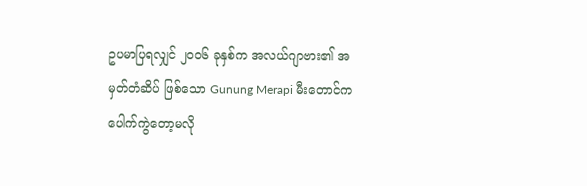ဥပမာပြရလျှင် ၂၀၀၆ ခုနှစ်က အလယ်ဂျာဗား၏ အမှတ်တံဆိပ် ဖြစ်သော Gunung Merapi မီးတောင်က ပေါက်ကွဲတော့မလို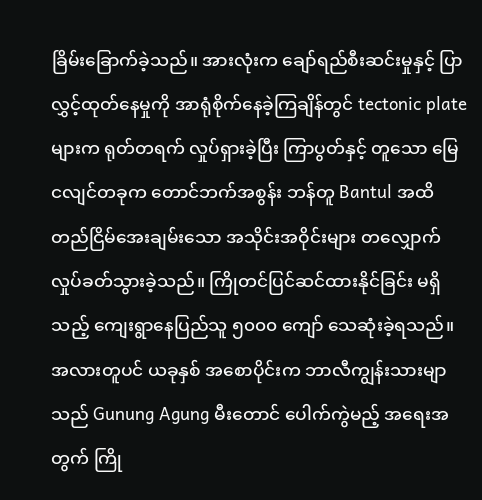ခြိမ်းခြောက်ခဲ့သည်။ အားလုံးက ချော်ရည်စီးဆင်းမှုနှင့် ပြာလွှင့်ထုတ်နေမှုကို အာရုံစိုက်နေခဲ့ကြချိန်တွင် tectonic plate များက ရုတ်တရက် လှုပ်ရှားခဲ့ပြီး ကြာပွတ်နှင့် တူသော မြေငလျင်တခုက တောင်ဘက်အစွန်း ဘန်တူ Bantul အထိ တည်ငြိမ်အေးချမ်းသော အသိုင်းအဝိုင်းများ တလျှောက် လှုပ်ခတ်သွားခဲ့သည်။ ကြိုတင်ပြင်ဆင်ထားနိုင်ခြင်း မရှိသည့် ကျေးရွာနေပြည်သူ ၅၀၀၀ ကျော် သေဆုံးခဲ့ရသည်။
အလားတူပင် ယခုနှစ် အစောပိုင်းက ဘာလီကျွန်းသားမျာသည် Gunung Agung မီးတောင် ပေါက်ကွဲမည့် အရေးအတွက် ကြို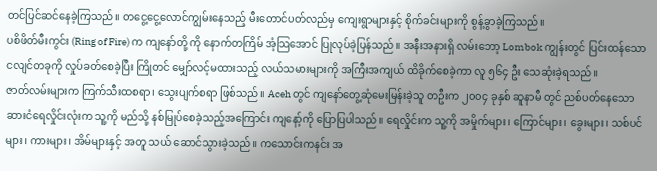တင်ပြင်ဆင်နေခဲ့ကြသည်။ တငွေ့ငွေ့လောင်ကျွမ်းနေသည့် မီးတောင်ပတ်လည်မှ ကျေးရွာများနှင့် စိုက်ခင်းများကို စွန့်ခွာခဲ့ကြသည်။
ပစိဖိတ်မီးကွင်း (Ring of Fire) က ကျနော်တို့ ကို နောက်တကြိမ် အံ့သြအောင် ပြုလုပ်ခဲ့ပြန်သည်။ အနီးအနားရှိ လမ်းဘော့ Lombok ကျွန်းတွင် ပြင်းထန်သော ငလျင်တခုကို လှုပ်ခတ်စေခဲ့ပြီး ကြိုတင် မျှော်လင့်မထားသည့် လယ်သမားများကို အကြီးအကျယ် ထိခိုက်စေခဲ့ကာ လူ ၅၆၄ ဦး သေဆုံးခဲ့ရသည်။
ဇာတ်လမ်းများက ကြက်သီးထစရာ၊ သွေးပျက်စရာ ဖြစ်သည်။ Aceh တွင် ကျနော်တွေ့ဆုံမေးမြန်းခဲ့သူ တဦးက ၂၀၀၄ ခုနှစ် ဆူနာမီ တွင် ညစ်ပတ်နေသော ဆားငံရေလှိုင်းလုံးက သူ့ကို မည်သို့ နစ်မြုပ်စေခဲ့သည့်အကြောင်း ကျနော့်ကို ပြောပြပါသည်။ ရေလှိုင်းက သူ့ကို အမှိုက်များ၊ ကြောင်များ၊ ခွေးများ၊ သစ်ပင်များ၊ ကားများ၊ အိမ်များနှင့် အတူ သယ် ဆောင်သွားခဲ့သည်။ ကသောင်းကနင်း အ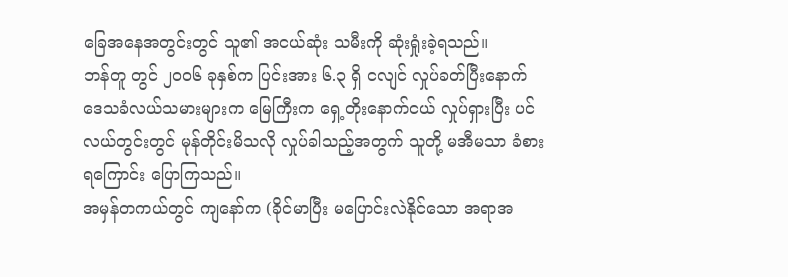ခြေအနေအတွင်းတွင် သူ၏ အငယ်ဆုံး သမီးကို ဆုံးရှုံးခဲ့ရသည်။
ဘန်တူ တွင် ၂၀၀၆ ခုနှစ်က ပြင်းအား ၆.၃ ရှိ ငလျင် လှုပ်ခတ်ပြီးနောက် ဒေသခံလယ်သမားများက မြေကြီးက ရှေ့တိုးနောက်ငယ် လှုပ်ရှားပြီး ပင်လယ်တွင်းတွင် မုန်တိုင်းမိသလို လှုပ်ခါသည့်အတွက် သူတို့ မအီမသာ ခံစားရကြောင်း ပြောကြသည်။
အမှန်တကယ်တွင် ကျနော်က (ခိုင်မာပြီး မပြောင်းလဲနိုင်သော အရာအ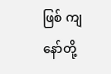ဖြစ် ကျနော်တို့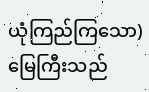ယုံကြည်ကြသော) မြေကြီးသည်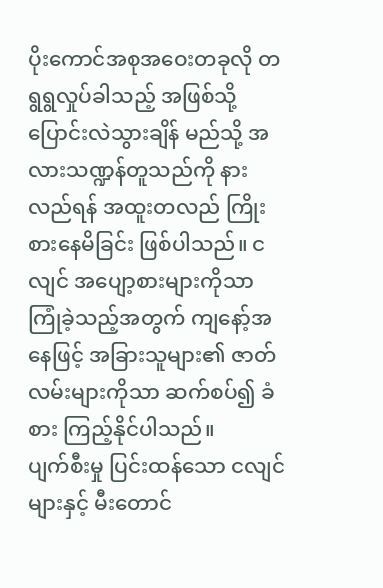ပိုးကောင်အစုအဝေးတခုလို တရွရွလှုပ်ခါသည့် အဖြစ်သို့ ပြောင်းလဲသွားချိန် မည်သို့ အလားသဏ္ဍန်တူသည်ကို နားလည်ရန် အထူးတလည် ကြိုးစားနေမိခြင်း ဖြစ်ပါသည်။ ငလျင် အပျော့စားများကိုသာ ကြုံခဲ့သည့်အတွက် ကျနော့်အနေဖြင့် အခြားသူများ၏ ဇာတ်လမ်းများကိုသာ ဆက်စပ်၍ ခံစား ကြည့်နိုင်ပါသည်။
ပျက်စီးမှု ပြင်းထန်သော ငလျင်များနှင့် မီးတောင်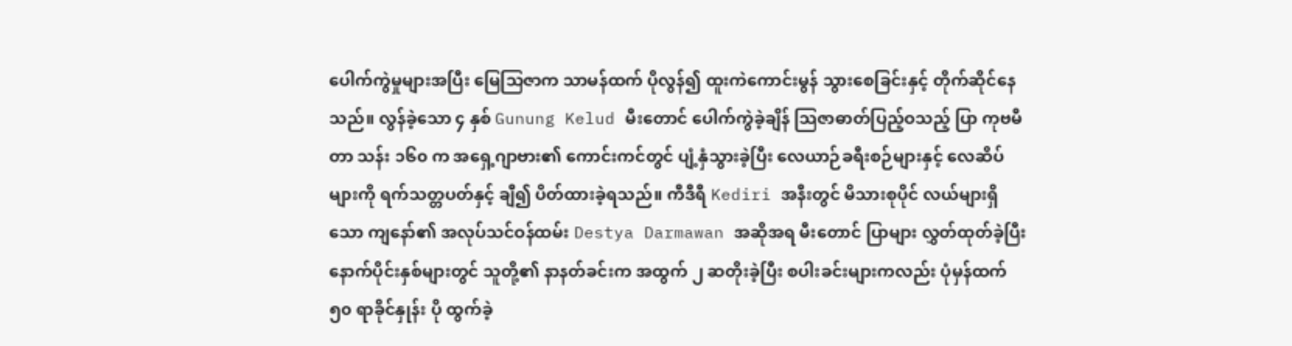ပေါက်ကွဲမှုများအပြီး မြေသြဇာက သာမန်ထက် ပိုလွန်၍ ထူးကဲကောင်းမွန် သွားစေခြင်းနှင့် တိုက်ဆိုင်နေသည်။ လွန်ခဲ့သော ၄ နှစ် Gunung Kelud မီးတောင် ပေါက်ကွဲခဲ့ချိန် သြဇာဓာတ်ပြည့်ဝသည့် ပြာ ကုဗမီတာ သန်း ၁၆၀ က အရှေ့ဂျာဗား၏ ကောင်းကင်တွင် ပျံ့နှံသွားခဲ့ပြီး လေယာဉ်ခရီးစဉ်များနှင့် လေဆိပ်များကို ရက်သတ္တပတ်နှင့် ချီ၍ ပိတ်ထားခဲ့ရသည်။ ကီဒီရီ Kediri အနီးတွင် မိသားစုပိုင် လယ်များရှိသော ကျနော်၏ အလုပ်သင်ဝန်ထမ်း Destya Darmawan အဆိုအရ မီးတောင် ပြာများ လွှတ်ထုတ်ခဲ့ပြီး နောက်ပိုင်းနှစ်များတွင် သူတို့၏ နာနတ်ခင်းက အထွက် ၂ ဆတိုးခဲ့ပြီး စပါးခင်းများကလည်း ပုံမှန်ထက် ၅၀ ရာခိုင်နှုန်း ပို ထွက်ခဲ့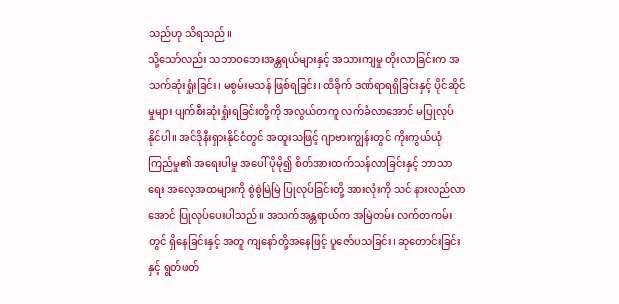သည်ဟု သိရသည်။
သို့သော်လည်း သဘာဝဘေးအန္တရယ်များနှင့် အသားကျမှု တိုးလာခြင်းက အသက်ဆုံးရှုံးခြင်း၊ မစွမ်းမသန် ဖြစ်ရခြင်း၊ ထိခိုက် ဒဏ်ရာရရှိခြင်းနှင့် ပိုင်ဆိုင်မှုများ ပျက်စီးဆုံးရှုံးရခြင်းတို့ကို အလွယ်တကူ လက်ခံလာအောင် မပြုလုပ်နိုင်ပါ။ အင်ဒိုနီးရှားနိုင်ငံတွင် အထူးသဖြင့် ဂျာဗားကျွန်းတွင် ကိုးကွယ်ယုံကြည်မှု၏ အရေးပါမှု အပေါ် ပိုမို၍ စိတ်အားထက်သန်လာခြင်းနှင့် ဘာသာရေး အလေ့အထများကို စွဲစွဲမြဲမြဲ ပြုလုပ်ခြင်းတို့ အားလုံးကို သင် နားလည်လာအောင် ပြုလုပ်ပေးပါသည်။ အသက်အန္တရာယ်က အမြဲတမ်း လက်တကမ်းတွင် ရှိနေခြင်းနှင့် အတူ ကျနော်တို့အနေဖြင့် ပူဇော်ပသခြင်း၊ ဆုတောင်းခြင်းနှင့် ရွတ်ဖတ်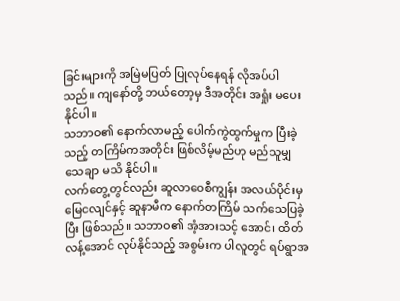ခြင်းများကို အမြဲမပြတ် ပြုလုပ်နေရန် လိုအပ်ပါသည်။ ကျနော်တို့ ဘယ်တော့မှ ဒီအတိုင်း အရှုံး မပေးနိုင်ပါ။
သဘာဝ၏ နောက်လာမည့် ပေါက်ကွဲထွက်မှုက ပြီးခဲ့သည့် တကြိမ်ကအတိုင်း ဖြစ်လိမ့်မည်ဟု မည်သူမျှ သေချာ မသိ နိုင်ပါ။
လက်တွေ့တွင်လည်း ဆူလာဝေစီကျွန်း အလယ်ပိုင်းမှ မြေငလျင်နှင့် ဆူနာမီက နောက်တကြိမ် သက်သေပြခဲ့ပြီး ဖြစ်သည်။ သဘာဝ၏ အံ့အားသင့် အောင်၊ ထိတ်လန့်အောင် လုပ်နိုင်သည့် အစွမ်းက ပါလူတွင် ရပ်ရွာအ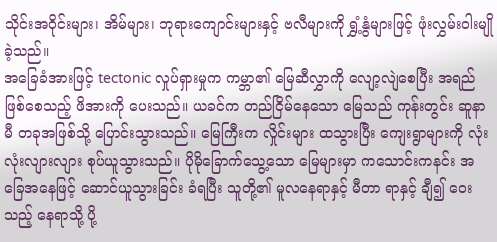သိုင်းအဝိုင်းများ၊ အိမ်များ၊ ဘုရားကျောင်းများနှင့် ဗလီများကို ရွှံ့နွံများဖြင့် ဖုံးလွှမ်းဝါးမျိုခဲ့သည်။
အခြေခံအားဖြင့် tectonic လှုပ်ရှားမှုက ကမ္ဘာ၏ မြေဆီလွှာကို လျော့လျဲစေပြီး အရည်ဖြစ်စေသည့် ဖိအားကို ပေးသည်။ ယခင်က တည်ငြိမ်နေသော မြေသည် ကုန်းတွင်း ဆူနာမီ တခုအဖြစ်သို့ ပြောင်းသွားသည်။ မြေကြီးက လှိုင်းများ ထသွားပြီး ကျေးရွာများကို လုံးလုံးလျားလျား စုပ်ယူသွားသည်။ ပိုမိုခြောက်သွေ့သော မြေများမှာ ကသောင်းကနင်း အခြေအနေဖြင့် ဆောင်ယူသွားခြင်း ခံရပြီး သူတို့၏ မူလနေရာနှင့် မီတာ ရာနှင့် ချီ၍ ဝေးသည့် နေရာသို့ ပို့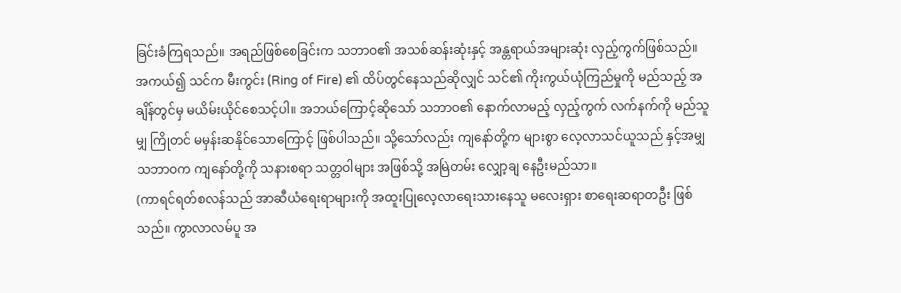ခြင်းခံကြရသည်။ အရည်ဖြစ်စေခြင်းက သဘာဝ၏ အသစ်ဆန်းဆုံးနှင့် အန္တရာယ်အများဆုံး လှည့်ကွက်ဖြစ်သည်။
အကယ်၍ သင်က မီးကွင်း (Ring of Fire) ၏ ထိပ်တွင်နေသည်ဆိုလျှင် သင်၏ ကိုးကွယ်ယုံကြည်မှုကို မည်သည့် အချိန်တွင်မှ မယိမ်းယိုင်စေသင့်ပါ။ အဘယ်ကြောင့်ဆိုသော် သဘာဝ၏ နောက်လာမည့် လှည့်ကွက် လက်နက်ကို မည်သူမျှ ကြိုတင် မမှန်းဆနိုင်သောကြောင့် ဖြစ်ပါသည်။ သို့သော်လည်း ကျနော်တို့က များစွာ လေ့လာသင်ယူသည် နှင့်အမျှ သဘာဝက ကျနော်တို့ကို သနားစရာ သတ္တဝါများ အဖြစ်သို့ အမြဲတမ်း လျှော့ချ နေဦးမည်သာ။
(ကာရင်ရတ်စလန်သည် အာဆီယံရေးရာများကို အထူးပြုလေ့လာရေးသားနေသူ မလေးရှား စာရေးဆရာတဦး ဖြစ်သည်။ ကွာလာလမ်ပူ အ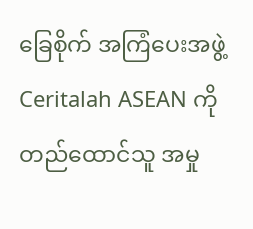ခြေစိုက် အကြံပေးအဖွဲ့ Ceritalah ASEAN ကို တည်ထောင်သူ အမှု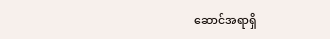ဆောင်အရာရှိ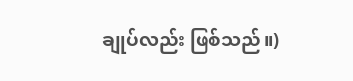ချုပ်လည်း ဖြစ်သည်။)